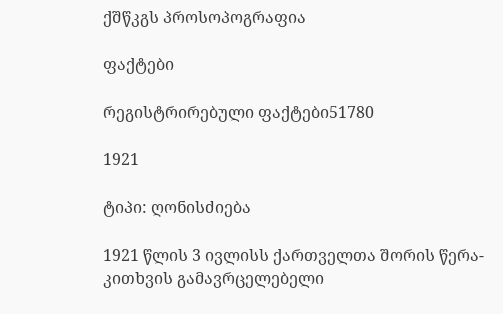ქშწკგს პროსოპოგრაფია

ფაქტები

რეგისტრირებული ფაქტები51780

1921

ტიპი: ღონისძიება

1921 წლის 3 ივლისს ქართველთა შორის წერა-კითხვის გამავრცელებელი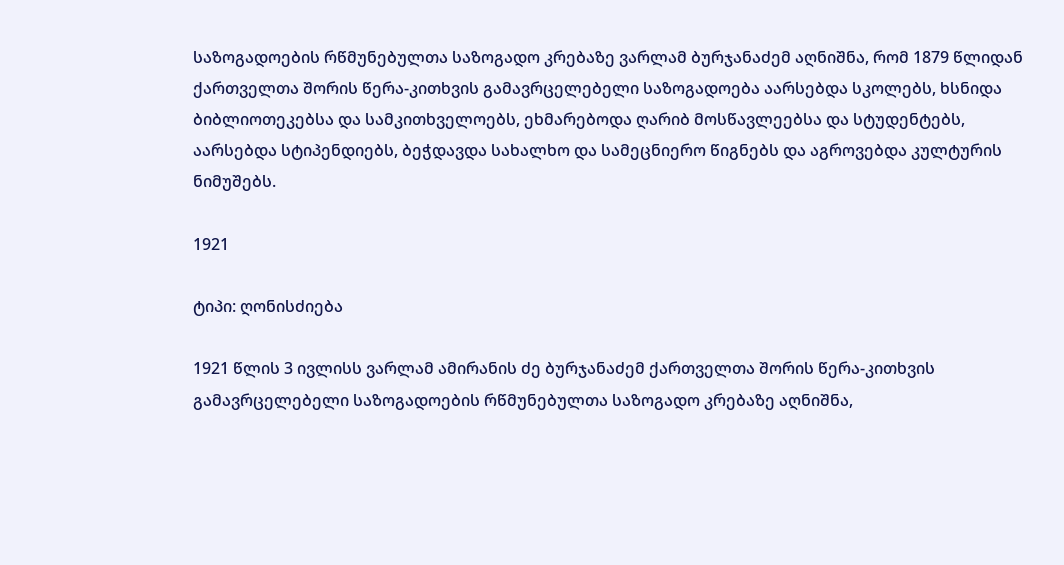საზოგადოების რწმუნებულთა საზოგადო კრებაზე ვარლამ ბურჯანაძემ აღნიშნა, რომ 1879 წლიდან ქართველთა შორის წერა-კითხვის გამავრცელებელი საზოგადოება აარსებდა სკოლებს, ხსნიდა ბიბლიოთეკებსა და სამკითხველოებს, ეხმარებოდა ღარიბ მოსწავლეებსა და სტუდენტებს, აარსებდა სტიპენდიებს, ბეჭდავდა სახალხო და სამეცნიერო წიგნებს და აგროვებდა კულტურის ნიმუშებს.

1921

ტიპი: ღონისძიება

1921 წლის 3 ივლისს ვარლამ ამირანის ძე ბურჯანაძემ ქართველთა შორის წერა-კითხვის გამავრცელებელი საზოგადოების რწმუნებულთა საზოგადო კრებაზე აღნიშნა,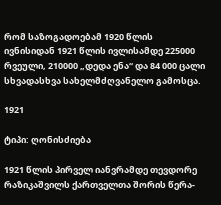რომ საზოგადოებამ 1920 წლის ივნისიდან 1921 წლის ივლისამდე 225000 რვეული, 210000 „დედა ენა“ და 84 000 ცალი სხვადასხვა სახელმძღვანელო გამოსცა.

1921

ტიპი: ღონისძიება

1921 წლის პირველ იანვრამდე თევდორე რაზიკაშვილს ქართველთა შორის წერა-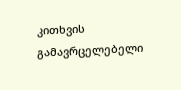კითხვის გამავრცელებელი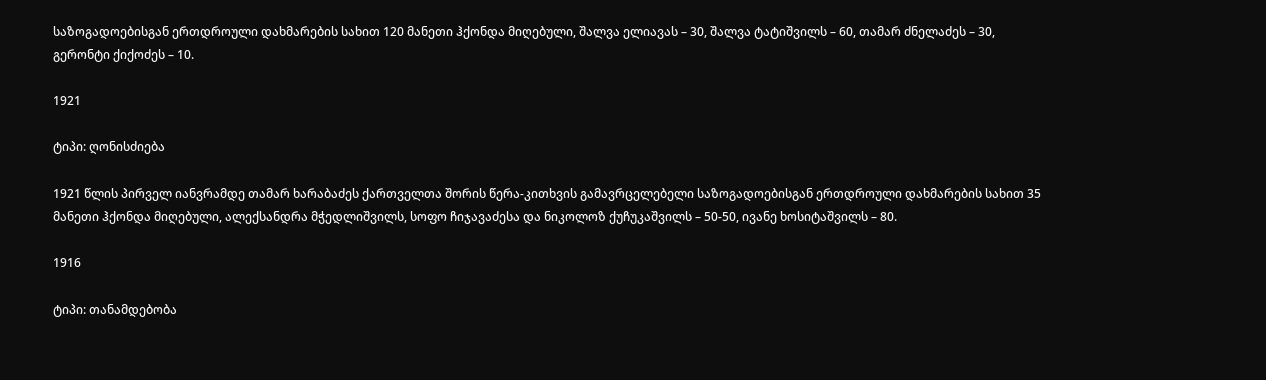საზოგადოებისგან ერთდროული დახმარების სახით 120 მანეთი ჰქონდა მიღებული, შალვა ელიავას – 30, შალვა ტატიშვილს – 60, თამარ ძნელაძეს – 30, გერონტი ქიქოძეს – 10.

1921

ტიპი: ღონისძიება

1921 წლის პირველ იანვრამდე თამარ ხარაბაძეს ქართველთა შორის წერა-კითხვის გამავრცელებელი საზოგადოებისგან ერთდროული დახმარების სახით 35 მანეთი ჰქონდა მიღებული, ალექსანდრა მჭედლიშვილს, სოფო ჩიჯავაძესა და ნიკოლოზ ქუჩუკაშვილს – 50-50, ივანე ხოსიტაშვილს – 80.

1916

ტიპი: თანამდებობა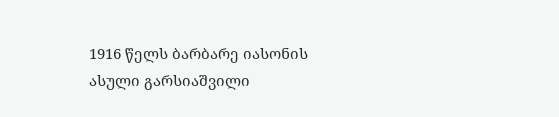1916 წელს ბარბარე იასონის ასული გარსიაშვილი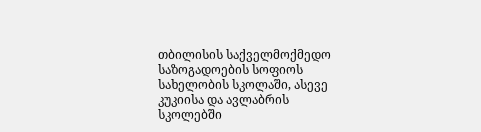თბილისის საქველმოქმედო საზოგადოების სოფიოს სახელობის სკოლაში, ასევე კუკიისა და ავლაბრის სკოლებში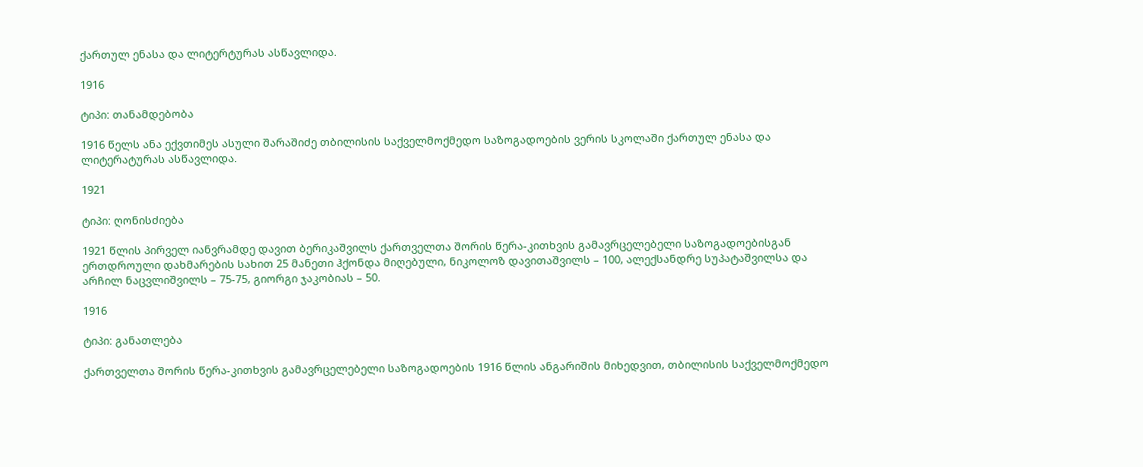ქართულ ენასა და ლიტერტურას ასწავლიდა.

1916

ტიპი: თანამდებობა

1916 წელს ანა ექვთიმეს ასული შარაშიძე თბილისის საქველმოქმედო საზოგადოების ვერის სკოლაში ქართულ ენასა და ლიტერატურას ასწავლიდა.

1921

ტიპი: ღონისძიება

1921 წლის პირველ იანვრამდე დავით ბერიკაშვილს ქართველთა შორის წერა-კითხვის გამავრცელებელი საზოგადოებისგან ერთდროული დახმარების სახით 25 მანეთი ჰქონდა მიღებული, ნიკოლოზ დავითაშვილს – 100, ალექსანდრე სუპატაშვილსა და არჩილ ნაცვლიშვილს – 75-75, გიორგი ჯაკობიას – 50.

1916

ტიპი: განათლება

ქართველთა შორის წერა-კითხვის გამავრცელებელი საზოგადოების 1916 წლის ანგარიშის მიხედვით, თბილისის საქველმოქმედო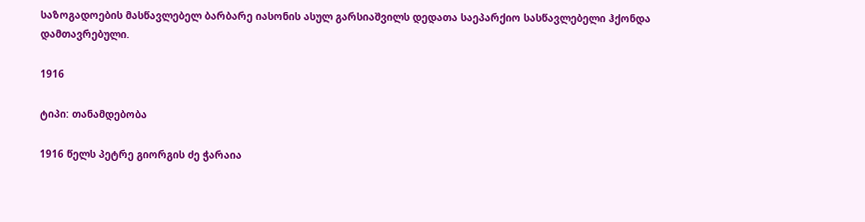საზოგადოების მასწავლებელ ბარბარე იასონის ასულ გარსიაშვილს დედათა საეპარქიო სასწავლებელი ჰქონდა დამთავრებული.

1916

ტიპი: თანამდებობა

1916 წელს პეტრე გიორგის ძე ჭარაია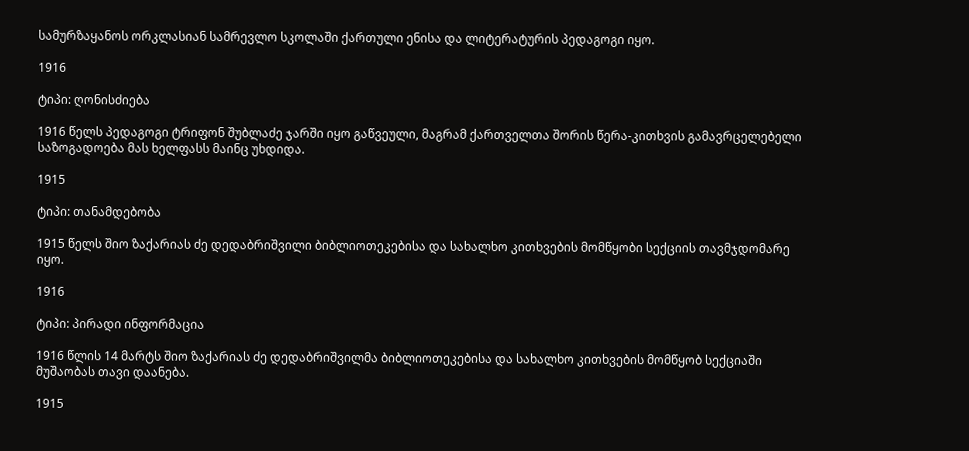სამურზაყანოს ორკლასიან სამრევლო სკოლაში ქართული ენისა და ლიტერატურის პედაგოგი იყო.

1916

ტიპი: ღონისძიება

1916 წელს პედაგოგი ტრიფონ შუბლაძე ჯარში იყო გაწვეული, მაგრამ ქართველთა შორის წერა-კითხვის გამავრცელებელი საზოგადოება მას ხელფასს მაინც უხდიდა.

1915

ტიპი: თანამდებობა

1915 წელს შიო ზაქარიას ძე დედაბრიშვილი ბიბლიოთეკებისა და სახალხო კითხვების მომწყობი სექციის თავმჯდომარე იყო.

1916

ტიპი: პირადი ინფორმაცია

1916 წლის 14 მარტს შიო ზაქარიას ძე დედაბრიშვილმა ბიბლიოთეკებისა და სახალხო კითხვების მომწყობ სექციაში მუშაობას თავი დაანება.

1915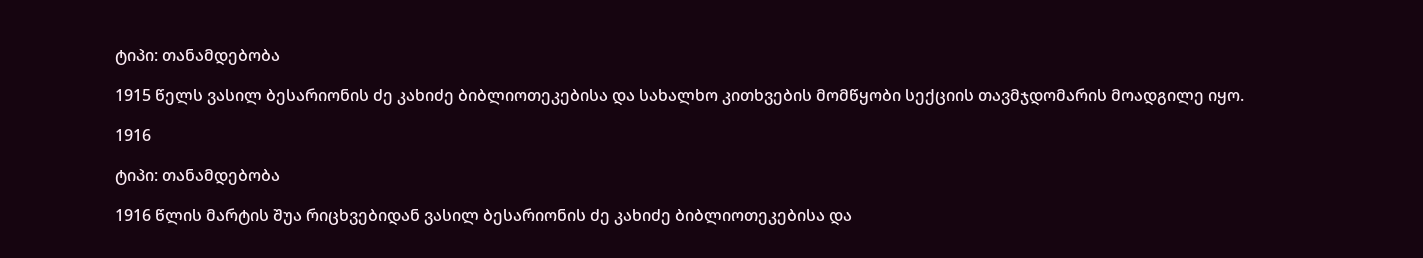ტიპი: თანამდებობა

1915 წელს ვასილ ბესარიონის ძე კახიძე ბიბლიოთეკებისა და სახალხო კითხვების მომწყობი სექციის თავმჯდომარის მოადგილე იყო.

1916

ტიპი: თანამდებობა

1916 წლის მარტის შუა რიცხვებიდან ვასილ ბესარიონის ძე კახიძე ბიბლიოთეკებისა და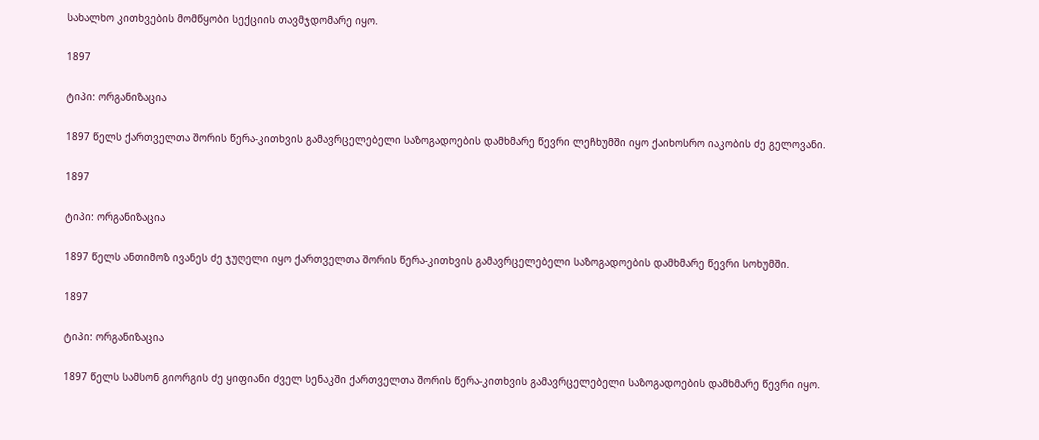სახალხო კითხვების მომწყობი სექციის თავმჯდომარე იყო.

1897

ტიპი: ორგანიზაცია

1897 წელს ქართველთა შორის წერა-კითხვის გამავრცელებელი საზოგადოების დამხმარე წევრი ლეჩხუმში იყო ქაიხოსრო იაკობის ძე გელოვანი.

1897

ტიპი: ორგანიზაცია

1897 წელს ანთიმოზ ივანეს ძე ჯუღელი იყო ქართველთა შორის წერა-კითხვის გამავრცელებელი საზოგადოების დამხმარე წევრი სოხუმში.

1897

ტიპი: ორგანიზაცია

1897 წელს სამსონ გიორგის ძე ყიფიანი ძველ სენაკში ქართველთა შორის წერა-კითხვის გამავრცელებელი საზოგადოების დამხმარე წევრი იყო.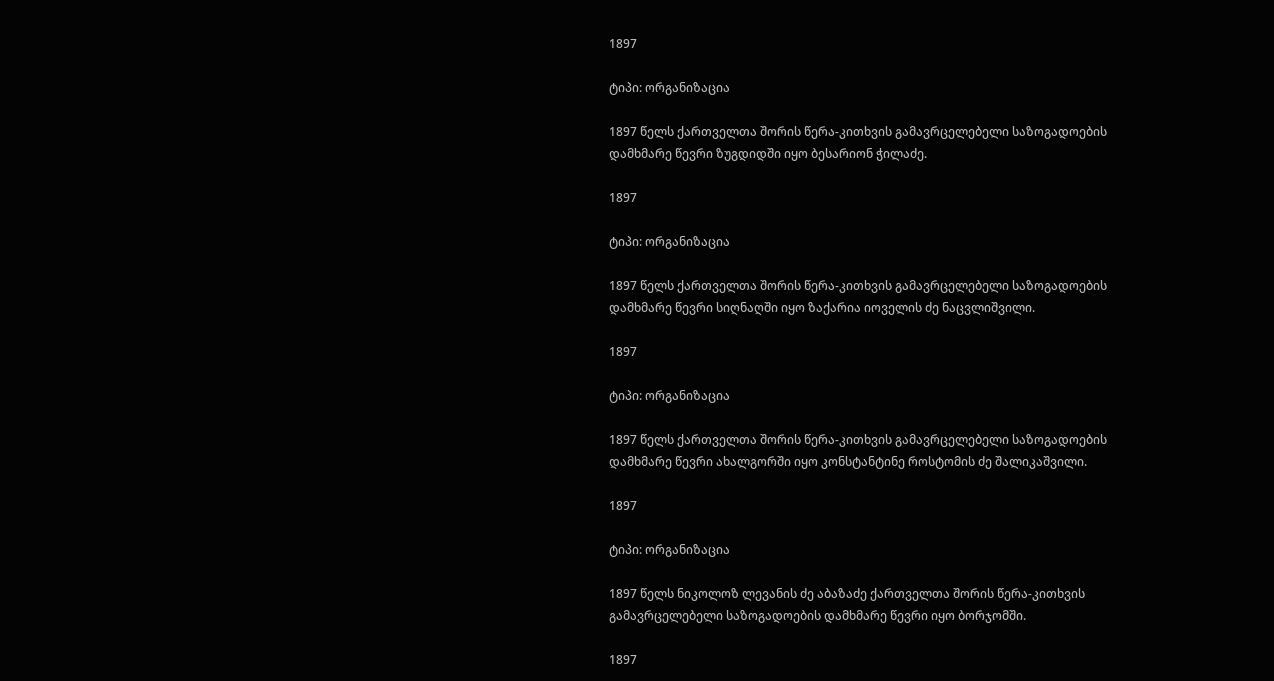1897

ტიპი: ორგანიზაცია

1897 წელს ქართველთა შორის წერა-კითხვის გამავრცელებელი საზოგადოების დამხმარე წევრი ზუგდიდში იყო ბესარიონ ჭილაძე.

1897

ტიპი: ორგანიზაცია

1897 წელს ქართველთა შორის წერა-კითხვის გამავრცელებელი საზოგადოების დამხმარე წევრი სიღნაღში იყო ზაქარია იოველის ძე ნაცვლიშვილი.

1897

ტიპი: ორგანიზაცია

1897 წელს ქართველთა შორის წერა-კითხვის გამავრცელებელი საზოგადოების დამხმარე წევრი ახალგორში იყო კონსტანტინე როსტომის ძე შალიკაშვილი.

1897

ტიპი: ორგანიზაცია

1897 წელს ნიკოლოზ ლევანის ძე აბაზაძე ქართველთა შორის წერა-კითხვის გამავრცელებელი საზოგადოების დამხმარე წევრი იყო ბორჯომში.

1897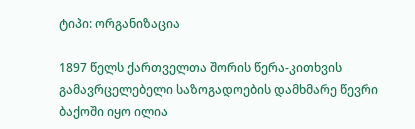ტიპი: ორგანიზაცია

1897 წელს ქართველთა შორის წერა-კითხვის გამავრცელებელი საზოგადოების დამხმარე წევრი ბაქოში იყო ილია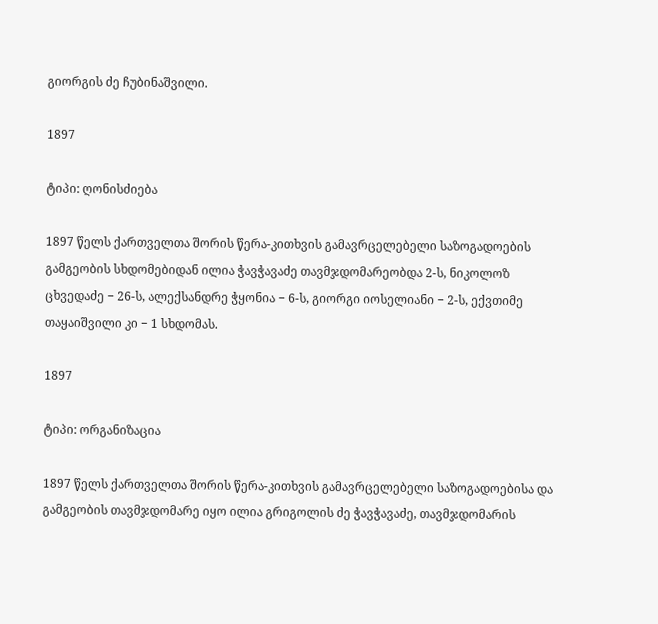გიორგის ძე ჩუბინაშვილი.

1897

ტიპი: ღონისძიება

1897 წელს ქართველთა შორის წერა-კითხვის გამავრცელებელი საზოგადოების გამგეობის სხდომებიდან ილია ჭავჭავაძე თავმჯდომარეობდა 2-ს, ნიკოლოზ ცხვედაძე − 26-ს, ალექსანდრე ჭყონია − 6-ს, გიორგი იოსელიანი − 2-ს, ექვთიმე თაყაიშვილი კი − 1 სხდომას.

1897

ტიპი: ორგანიზაცია

1897 წელს ქართველთა შორის წერა-კითხვის გამავრცელებელი საზოგადოებისა და გამგეობის თავმჯდომარე იყო ილია გრიგოლის ძე ჭავჭავაძე, თავმჯდომარის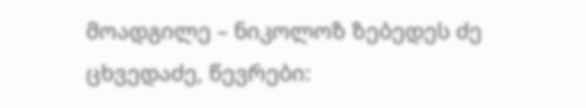მოადგილე – ნიკოლოზ ზებედეს ძე ცხვედაძე, წევრები: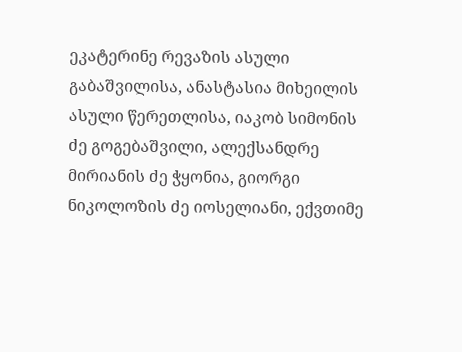ეკატერინე რევაზის ასული გაბაშვილისა, ანასტასია მიხეილის ასული წერეთლისა, იაკობ სიმონის ძე გოგებაშვილი, ალექსანდრე მირიანის ძე ჭყონია, გიორგი ნიკოლოზის ძე იოსელიანი, ექვთიმე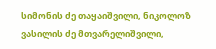სიმონის ძე თაყაიშვილი, ნიკოლოზ ვასილის ძე მთვარელიშვილი,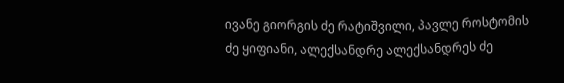ივანე გიორგის ძე რატიშვილი, პავლე როსტომის ძე ყიფიანი, ალექსანდრე ალექსანდრეს ძე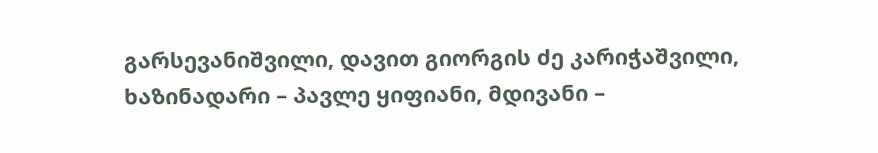გარსევანიშვილი, დავით გიორგის ძე კარიჭაშვილი, ხაზინადარი – პავლე ყიფიანი, მდივანი –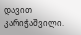დავით კარიჭაშვილი.